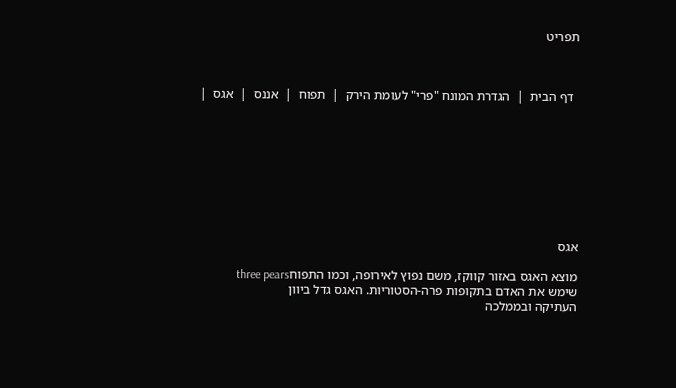תפריט



  דף הבית  |  הגדרת המונח "פרי" לעומת הירק  |  תפוח  |  אננס  |  אגס  |









אגס

מוצא האגס באזור קווקז, משם נפוץ לאירופה, וכמו התפוחthree pears
שימש את האדם בתקופות פרה-הסטוריות. האגס גדל ביוון
העתיקה ובממלכה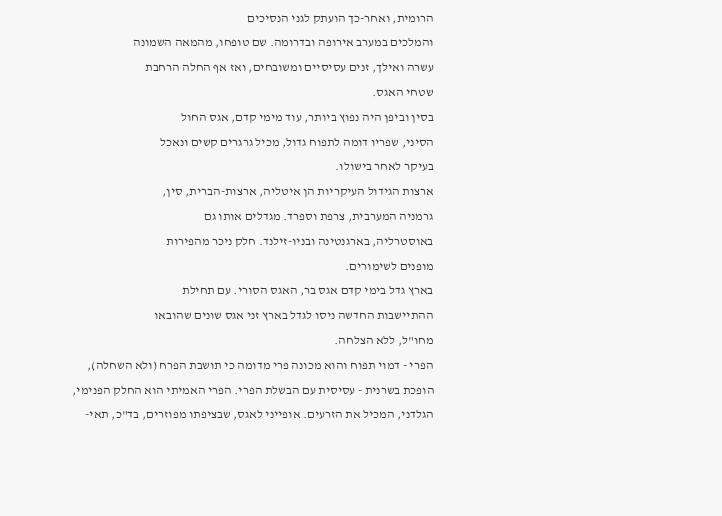הרומית, ואחר-כך הועתק לגני הנסיכים
והמלכים במערב אירופה ובדרומה. שם טופחו, מהמאה השמונה
עשרה ואילך, זנים עסיסיים ומשובחים, ואז אף החלה הרחבת
שטחי האגס.
בסין וביפן היה נפוץ ביותר, עוד מימי קדם, אגס החול
הסיני, שפריו דומה לתפוח גדול, מכיל גרגרים קשים ונאכל
בעיקר לאחר בישולו.
ארצות הגידול העיקריות הן איטליה, ארצות-הברית, סין,
גרמניה המערבית, צרפת וספרד. מגדלים אותו גם
באוסטרליה, בארגנטינה ובניו-זילנד. חלק ניכר מהפירות
מופנים לשימורים.
בארץ גדל בימי קדם אגס בר, האגס הסורי. עם תחילת
ההתיישבות החדשה ניסו לגדל בארץ זני אגס שונים שהובאו
מחו"ל, ללא הצלחה.
הפרי - דמוי תפוח והוא מכונה פרי מדומה כי תושבת הפרח (ולא השחלה), הופכת בשרנית - עסיסית עם הבשלת הפרי. הפרי האמיתי הוא החלק הפנימי, הגלדני, המכיל את הזרעים. אופייני לאגס, שבציפתו מפוזרים, בד"כ, תאי-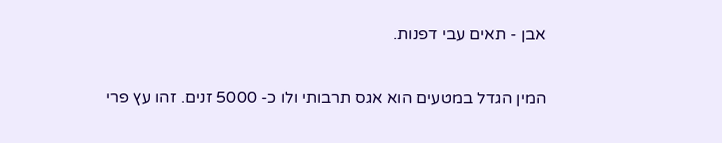אבן - תאים עבי דפנות.

המין הגדל במטעים הוא אגס תרבותי ולו כ- 5000 זנים. זהו עץ פרי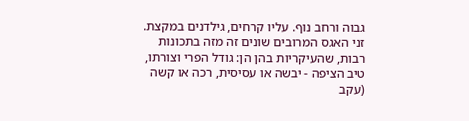גבוה ורחב נוף. עליו קרחים, גילדנים במקצת. זני האגס המרובים שונים זה מזה בתכונות רבות, שהעיקריות בהן הן: גודל הפרי וצורתו, טיב הציפה - יבשה או עסיסית, רכה או קשה (עקב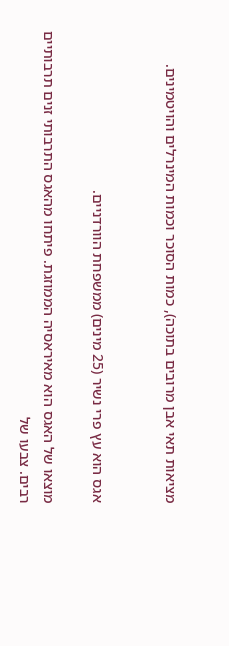מציאות תאי אבן מרובים בתוכה), כמות הסוכר וכמות המינרלים והויטמינים.


אגס הוא עץ פרי נשיר (25 מינים) ממשפחת הוורדניים.

מוצאו של האגס הוא מאיראסיה הממוזגת. פיתחו מהאגס התרבותי זנים תרבותיים רבים. צבעו של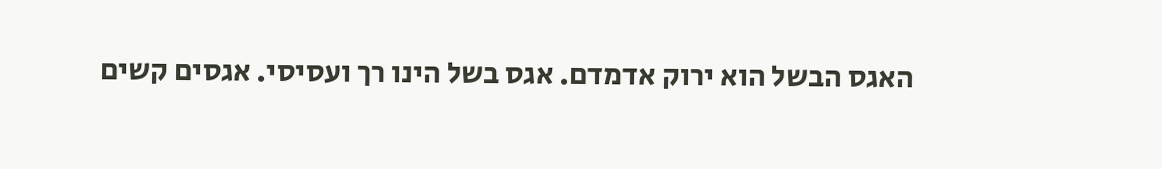האגס הבשל הוא ירוק אדמדם. אגס בשל הינו רך ועסיסי. אגסים קשים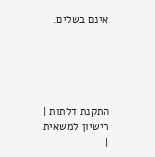אינם בשלים.





התקנת דלתות | רישיון למשאית |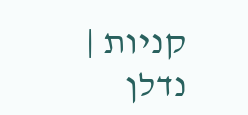קניות | נדלן